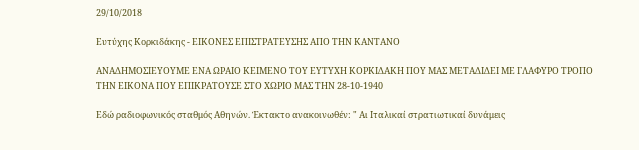29/10/2018

Ευτύχης Κορκιδάκης - ΕΙΚΟΝΕΣ ΕΠΙΣΤΡΑΤΕΥΣΗΣ ΑΠΟ ΤΗΝ ΚΑΝΤΑΝΟ

ΑΝΑΔΗΜΟΣΙΕΥΟΥΜΕ ΕΝΑ ΩΡΑΙΟ ΚΕΙΜΕΝΟ ΤΟΥ ΕΥΤΥΧΗ ΚΟΡΚΙΔΑΚΗ ΠΟΥ ΜΑΣ ΜΕΤΑΔΙΔΕΙ ΜΕ ΓΛΑΦΥΡΟ ΤΡΟΠΟ ΤΗΝ ΕΙΚΟΝΑ ΠΟΥ ΕΠΙΚΡΑΤΟΥΣΕ ΣΤΟ ΧΩΡΙΟ ΜΑΣ ΤΗΝ 28-10-1940

Εδώ ραδιοφωνικός σταθμός Αθηνών. Έκτακτο ανακοινωθέν: " Αι Ιταλικαί στρατιωτικαί δυνάμεις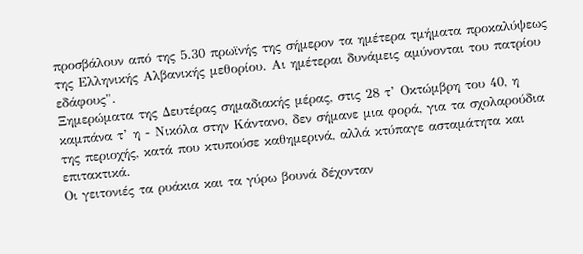προσβάλουν από της 5.30 πρωϊνής της σήμερον τα ημέτερα τμήματα προκαλύψεως της Ελληνικής Αλβανικής μεθορίου. Αι ημέτεραι δυνάμεις αμύνονται του πατρίου εδάφους".
Ξημερώματα της Δευτέρας σημαδιακής μέρας, στις 28 τ’ Οκτώμβρη του 40, η καμπάνα τ’ η - Νικόλα στην Κάντανο, δεν σήμανε μια φορά, για τα σχολαρούδια της περιοχής, κατά που κτυπούσε καθημερινά, αλλά κτύπαγε ασταμάτητα και επιτακτικά.
Οι γειτονιές τα ρυάκια και τα γύρω βουνά δέχονταν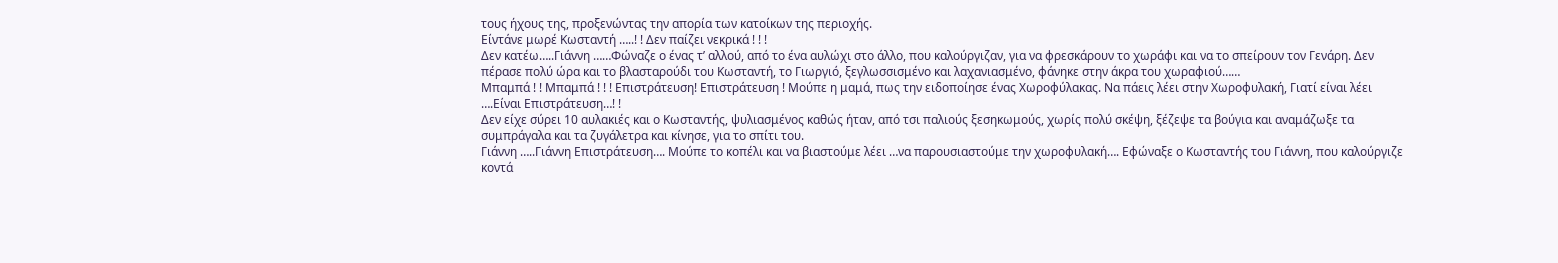τους ήχους της, προξενώντας την απορία των κατοίκων της περιοχής.
Είντάνε μωρέ Κωσταντή …..! ! Δεν παίζει νεκρικά ! ! !
Δεν κατέω…..Γιάννη ……Φώναζε ο ένας τ’ αλλού, από το ένα αυλώχι στο άλλο, που καλούργιζαν, για να φρεσκάρουν το χωράφι και να το σπείρουν τον Γενάρη. Δεν πέρασε πολύ ώρα και το βλασταρούδι του Κωσταντή, το Γιωργιό, ξεγλωσσισμένο και λαχανιασμένο, φάνηκε στην άκρα του χωραφιού……
Μπαμπά ! ! Μπαμπά ! ! ! Επιστράτευση! Επιστράτευση ! Μούπε η μαμά, πως την ειδοποίησε ένας Χωροφύλακας. Να πάεις λέει στην Χωροφυλακή, Γιατί είναι λέει ….Είναι Επιστράτευση…! !
Δεν είχε σύρει 10 αυλακιές και ο Κωσταντής, ψυλιασμένος καθώς ήταν, από τσι παλιούς ξεσηκωμούς, χωρίς πολύ σκέψη, ξέζεψε τα βούγια και αναμάζωξε τα συμπράγαλα και τα ζυγάλετρα και κίνησε, για το σπίτι του.
Γιάννη …..Γιάννη Επιστράτευση…. Μούπε το κοπέλι και να βιαστούμε λέει …να παρουσιαστούμε την χωροφυλακή…. Εφώναξε ο Κωσταντής του Γιάννη, που καλούργιζε κοντά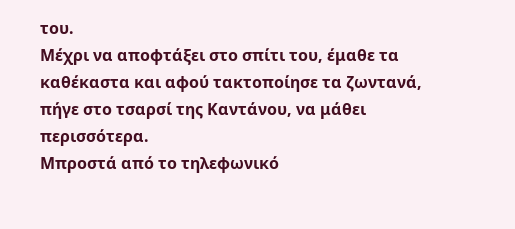του.
Μέχρι να αποφτάξει στο σπίτι του, έμαθε τα καθέκαστα και αφού τακτοποίησε τα ζωντανά, πήγε στο τσαρσί της Καντάνου, να μάθει περισσότερα.
Μπροστά από το τηλεφωνικό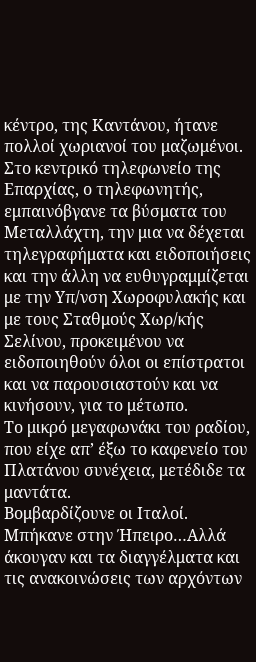κέντρο, της Καντάνου, ήτανε πολλοί χωριανοί του μαζωμένοι. Στο κεντρικό τηλεφωνείο της Επαρχίας, ο τηλεφωνητής, εμπαινόβγανε τα βύσματα του Μεταλλάχτη, την μια να δέχεται τηλεγραφήματα και ειδοποιήσεις και την άλλη να ευθυγραμμίζεται με την Υπ/νση Χωροφυλακής και με τους Σταθμούς Χωρ/κής Σελίνου, προκειμένου να ειδοποιηθούν όλοι οι επίστρατοι και να παρουσιαστούν και να κινήσουν, για το μέτωπο.
Το μικρό μεγαφωνάκι του ραδίου, που είχε απ’ έξω το καφενείο του Πλατάνου συνέχεια, μετέδιδε τα μαντάτα.
Βομβαρδίζουνε οι Ιταλοί.
Μπήκανε στην Ήπειρο…Αλλά άκουγαν και τα διαγγέλματα και τις ανακοινώσεις των αρχόντων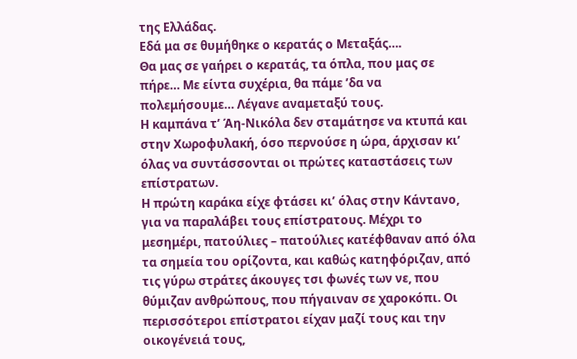της Ελλάδας.
Εδά μα σε θυμήθηκε ο κερατάς ο Μεταξάς….
Θα μας σε γαήρει ο κερατάς, τα όπλα, που μας σε πήρε… Με είντα συχέρια, θα πάμε ’δα να πολεμήσουμε… Λέγανε αναμεταξύ τους.
Η καμπάνα τ’ Άη-Νικόλα δεν σταμάτησε να κτυπά και στην Χωροφυλακή, όσο περνούσε η ώρα, άρχισαν κι’ όλας να συντάσσονται οι πρώτες καταστάσεις των επίστρατων.
Η πρώτη καράκα είχε φτάσει κι’ όλας στην Κάντανο, για να παραλάβει τους επίστρατους. Μέχρι το μεσημέρι, πατούλιες – πατούλιες κατέφθαναν από όλα τα σημεία του ορίζοντα, και καθώς κατηφόριζαν, από τις γύρω στράτες άκουγες τσι φωνές των νε, που θύμιζαν ανθρώπους, που πήγαιναν σε χαροκόπι. Οι περισσότεροι επίστρατοι είχαν μαζί τους και την οικογένειά τους,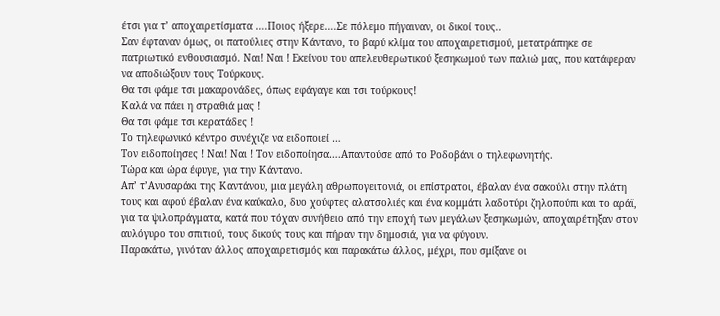έτσι για τ’ αποχαιρετίσματα ….Ποιος ήξερε….Σε πόλεμο πήγαιναν, οι δικοί τους..
Σαν έφταναν όμως, οι πατούλιες στην Κάντανο, το βαρύ κλίμα του αποχαιρετισμού, μετατράπηκε σε πατριωτικό ενθουσιασμό. Ναι! Ναι ! Εκείνου του απελευθερωτικού ξεσηκωμού των παλιώ μας, που κατάφεραν να αποδιώξουν τους Τούρκους.
Θα τσι φάμε τσι μακαρονάδες, όπως εφάγαγε και τσι τούρκους!
Καλά να πάει η στραθιά μας !
Θα τσι φάμε τσι κερατάδες !
Το τηλεφωνικό κέντρο συνέχιζε να ειδοποιεί …
Τον ειδοποίησες ! Ναι! Ναι ! Τον ειδοποίησα….Απαντούσε από το Ροδοβάνι ο τηλεφωνητής.
Τώρα και ώρα έφυγε, για την Κάντανο.
Απ’ τ’Ανυσαράκι της Καντάνου, μια μεγάλη αθρωπογειτονιά, οι επίστρατοι, έβαλαν ένα σακούλι στην πλάτη τους και αφού έβαλαν ένα καύκαλο, δυο χούφτες αλατσολιές και ένα κομμάτι λαδοτύρι ζηλοπούπι και το αράϊ, για τα ψιλοπράγματα, κατά που τόχαν συνήθειο από την εποχή των μεγάλων ξεσηκωμών, αποχαιρέτηξαν στον αυλόγυρο του σπιτιού, τους δικούς τους και πήραν την δημοσιά, για να φύγουν.
Παρακάτω, γινόταν άλλος αποχαιρετισμός και παρακάτω άλλος, μέχρι, που σμίξανε οι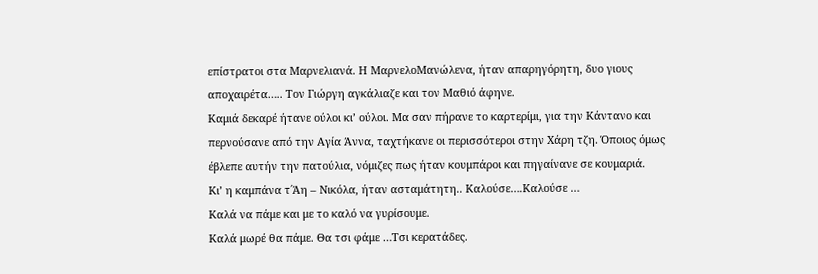επίστρατοι στα Μαρνελιανά. Η ΜαρνελοΜανώλενα, ήταν απαρηγόρητη, δυο γιους αποχαιρέτα….. Τον Γιώργη αγκάλιαζε και τον Μαθιό άφηνε.
Καμιά δεκαρέ ήτανε ούλοι κι’ ούλοι. Μα σαν πήρανε το καρτερίμι, για την Κάντανο και περνούσανε από την Αγία Άννα, ταχτήκανε οι περισσότεροι στην Χάρη τζη. Όποιος όμως έβλεπε αυτήν την πατούλια, νόμιζες πως ήταν κουμπάροι και πηγαίνανε σε κουμαριά.
Κι’ η καμπάνα τ΄Άη – Νικόλα, ήταν ασταμάτητη.. Καλούσε….Καλούσε …
Καλά να πάμε και με το καλό να γυρίσουμε.
Καλά μωρέ θα πάμε. Θα τσι φάμε …Τσι κερατάδες.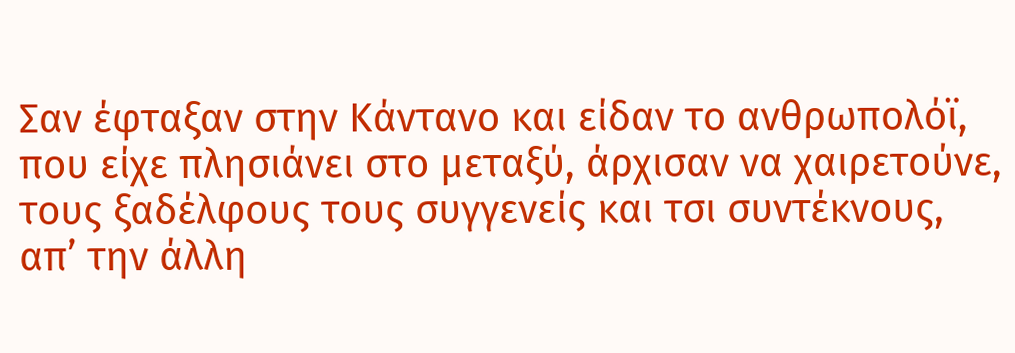Σαν έφταξαν στην Κάντανο και είδαν το ανθρωπολόϊ, που είχε πλησιάνει στο μεταξύ, άρχισαν να χαιρετούνε, τους ξαδέλφους τους συγγενείς και τσι συντέκνους, απ’ την άλλη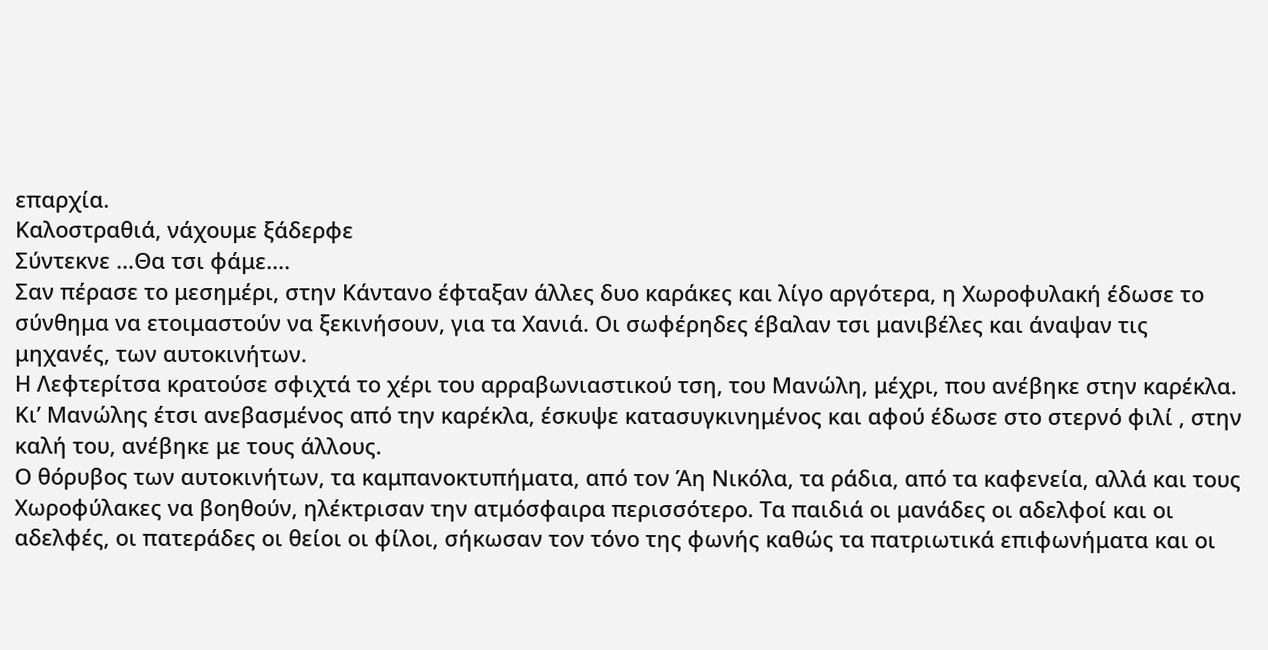επαρχία.
Καλοστραθιά, νάχουμε ξάδερφε
Σύντεκνε …Θα τσι φάμε....
Σαν πέρασε το μεσημέρι, στην Κάντανο έφταξαν άλλες δυο καράκες και λίγο αργότερα, η Χωροφυλακή έδωσε το σύνθημα να ετοιμαστούν να ξεκινήσουν, για τα Χανιά. Οι σωφέρηδες έβαλαν τσι μανιβέλες και άναψαν τις μηχανές, των αυτοκινήτων.
Η Λεφτερίτσα κρατούσε σφιχτά το χέρι του αρραβωνιαστικού τση, του Μανώλη, μέχρι, που ανέβηκε στην καρέκλα. Κι’ Μανώλης έτσι ανεβασμένος από την καρέκλα, έσκυψε κατασυγκινημένος και αφού έδωσε στο στερνό φιλί , στην καλή του, ανέβηκε με τους άλλους.
Ο θόρυβος των αυτοκινήτων, τα καμπανοκτυπήματα, από τον Άη Νικόλα, τα ράδια, από τα καφενεία, αλλά και τους Χωροφύλακες να βοηθούν, ηλέκτρισαν την ατμόσφαιρα περισσότερο. Τα παιδιά οι μανάδες οι αδελφοί και οι αδελφές, οι πατεράδες οι θείοι οι φίλοι, σήκωσαν τον τόνο της φωνής καθώς τα πατριωτικά επιφωνήματα και οι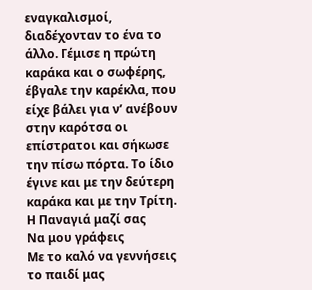εναγκαλισμοί, διαδέχονταν το ένα το άλλο. Γέμισε η πρώτη καράκα και ο σωφέρης, έβγαλε την καρέκλα, που είχε βάλει για ν’ ανέβουν στην καρότσα οι επίστρατοι και σήκωσε την πίσω πόρτα. Το ίδιο έγινε και με την δεύτερη καράκα και με την Τρίτη.
Η Παναγιά μαζί σας
Να μου γράφεις
Με το καλό να γεννήσεις το παιδί μας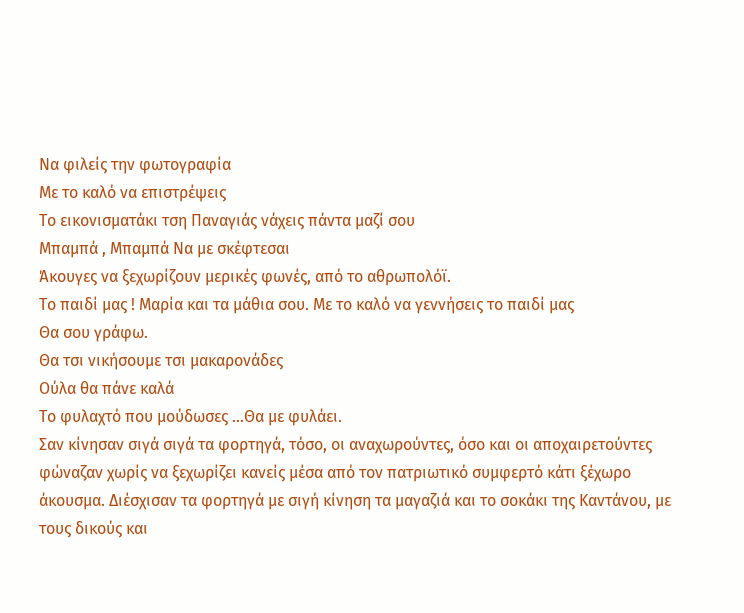Να φιλείς την φωτογραφία
Με το καλό να επιστρέψεις
Το εικονισματάκι τση Παναγιάς νάχεις πάντα μαζί σου
Μπαμπά , Μπαμπά Να με σκέφτεσαι
Άκουγες να ξεχωρίζουν μερικές φωνές, από το αθρωπολόϊ.
Το παιδί μας ! Μαρία και τα μάθια σου. Με το καλό να γεννήσεις το παιδί μας
Θα σου γράφω.
Θα τσι νικήσουμε τσι μακαρονάδες
Ούλα θα πάνε καλά
Το φυλαχτό που μούδωσες …Θα με φυλάει.
Σαν κίνησαν σιγά σιγά τα φορτηγά, τόσο, οι αναχωρούντες, όσο και οι αποχαιρετούντες φώναζαν χωρίς να ξεχωρίζει κανείς μέσα από τον πατριωτικό συμφερτό κάτι ξέχωρο άκουσμα. Διέσχισαν τα φορτηγά με σιγή κίνηση τα μαγαζιά και το σοκάκι της Καντάνου, με τους δικούς και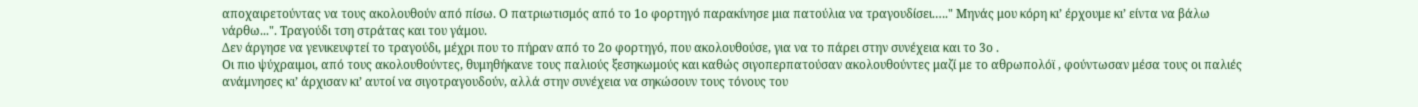αποχαιρετούντας να τους ακολουθούν από πίσω. Ο πατριωτισμός από το 1ο φορτηγό παρακίνησε μια πατούλια να τραγουδίσει.…." Μηνάς μου κόρη κι’ έρχουμε κι’ είντα να βάλω νάρθω...". Τραγούδι τση στράτας και του γάμου.
Δεν άργησε να γενικευφτεί το τραγούδι, μέχρι που το πήραν από το 2ο φορτηγό, που ακολουθούσε, για να το πάρει στην συνέχεια και το 3ο .
Οι πιο ψύχραιμοι, από τους ακολουθούντες, θυμηθήκανε τους παλιούς ξεσηκωμούς και καθώς σιγοπερπατούσαν ακολουθούντες μαζί με το αθρωπολόϊ , φούντωσαν μέσα τους οι παλιές ανάμνησες κι’ άρχισαν κι’ αυτοί να σιγοτραγουδούν, αλλά στην συνέχεια να σηκώσουν τους τόνους του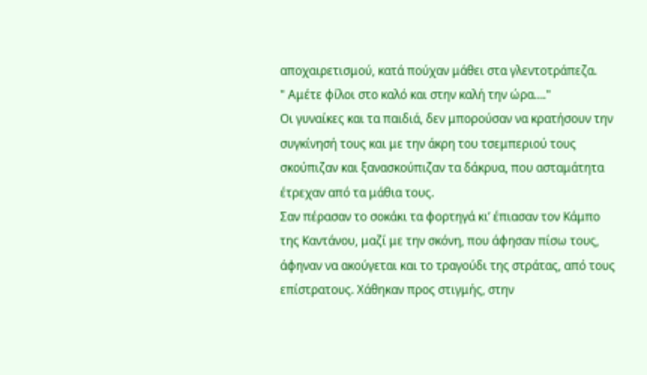αποχαιρετισμού, κατά πούχαν μάθει στα γλεντοτράπεζα.
" Αμέτε φίλοι στο καλό και στην καλή την ώρα…."
Οι γυναίκες και τα παιδιά, δεν μπορούσαν να κρατήσουν την συγκίνησή τους και με την άκρη του τσεμπεριού τους σκούπιζαν και ξανασκούπιζαν τα δάκρυα, που ασταμάτητα έτρεχαν από τα μάθια τους.
Σαν πέρασαν το σοκάκι τα φορτηγά κι’ έπιασαν τον Κάμπο της Καντάνου, μαζί με την σκόνη, που άφησαν πίσω τους, άφηναν να ακούγεται και το τραγούδι της στράτας, από τους επίστρατους. Χάθηκαν προς στιγμής, στην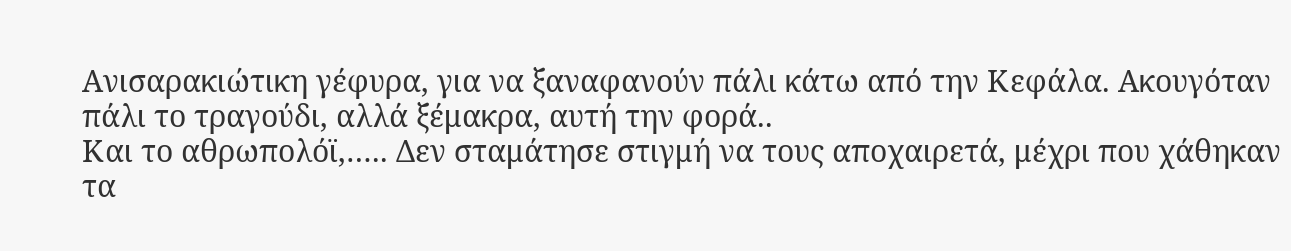Ανισαρακιώτικη γέφυρα, για να ξαναφανούν πάλι κάτω από την Κεφάλα. Ακουγόταν πάλι το τραγούδι, αλλά ξέμακρα, αυτή την φορά..
Και το αθρωπολόϊ,….. Δεν σταμάτησε στιγμή να τους αποχαιρετά, μέχρι που χάθηκαν τα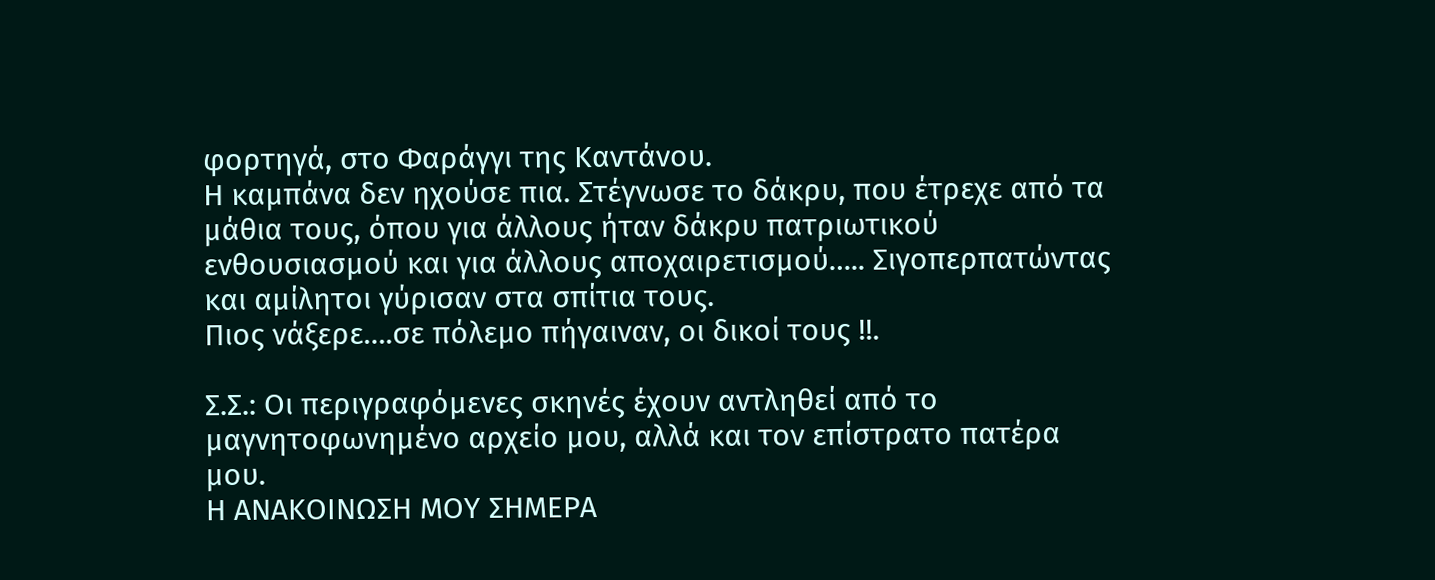φορτηγά, στο Φαράγγι της Καντάνου.
Η καμπάνα δεν ηχούσε πια. Στέγνωσε το δάκρυ, που έτρεχε από τα μάθια τους, όπου για άλλους ήταν δάκρυ πατριωτικού ενθουσιασμού και για άλλους αποχαιρετισμού….. Σιγοπερπατώντας και αμίλητοι γύρισαν στα σπίτια τους.
Πιος νάξερε….σε πόλεμο πήγαιναν, οι δικοί τους !!.

Σ.Σ.: Οι περιγραφόμενες σκηνές έχουν αντληθεί από το μαγνητοφωνημένο αρχείο μου, αλλά και τον επίστρατο πατέρα μου.
Η ΑΝΑΚΟΙΝΩΣΗ ΜΟΥ ΣΗΜΕΡΑ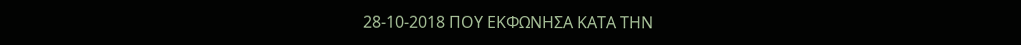28-10-2018 ΠΟΥ ΕΚΦΩΝΗΣΑ ΚΑΤΑ ΤΗΝ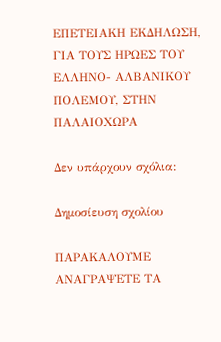ΕΠΕΤΕΙΑΚΗ ΕΚΔΗΛΩΣΗ, ΓΙΑ ΤΟΥΣ ΗΡΩΕΣ ΤΟΥ ΕΛΛΗΝΟ- ΑΛΒΑΝΙΚΟΥ ΠΟΛΕΜΟΥ, ΣΤΗΝ ΠΑΛΑΙΟΧΩΡΑ

Δεν υπάρχουν σχόλια:

Δημοσίευση σχολίου

ΠΑΡΑΚΑΛΟΥΜΕ ΑΝΑΓΡΑΨΕΤΕ ΤΑ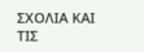ΣΧΟΛΙΑ ΚΑΙ ΤΙΣ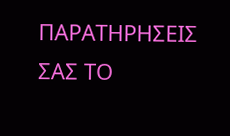ΠΑΡΑΤΗΡΗΣΕΙΣ ΣΑΣ ΤΟ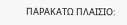ΠΑΡΑΚΑΤΩ ΠΛΑΙΣΙΟ: